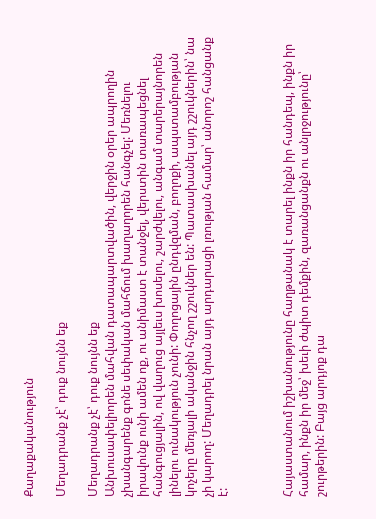Քաղաքականություն

Մեղադրանք չէ՝ դուք նույնն եք

Մեղադրանք չէ՝ դուք նույնն եք
Անխուսափելիորեն մահվան դատապարտվածին, վերջին օրեր ապրողին չխանգարենք գոնե սեփական մահճում խաղաղորեն հանգչել: Մեռնելու իրավունք ունի ամեն ոք, ու անիմաստ է տանջել, վերստին տառապեցնել հանգուցյալին, ով վաղուց այլեւս խոսելու, շարժվելու, անգամ տարերայնորեն լինելու ունակություն չունի: Փողոցային ընդվզման, բողոքի, ապստամբության կոչերը մեռյալի ականջին հնչող շշուկներ են: Պատասխանել այդ շշուկներին՝ նա չի կարող: Մեղադրել նրան այդ արդարացի լռության համար՝ անորոշ հանցանք է:



Հայաստանում իշխանությունը հաղթանակ է տարել ինքն իր հանդեպ, ինքն իր համար, ինքն իր մեջ՝ խեւի ժպիտ դեմքին, զառանցանքն ու անլրջությունը՝ շուրթերին: Բայց արդյոք դա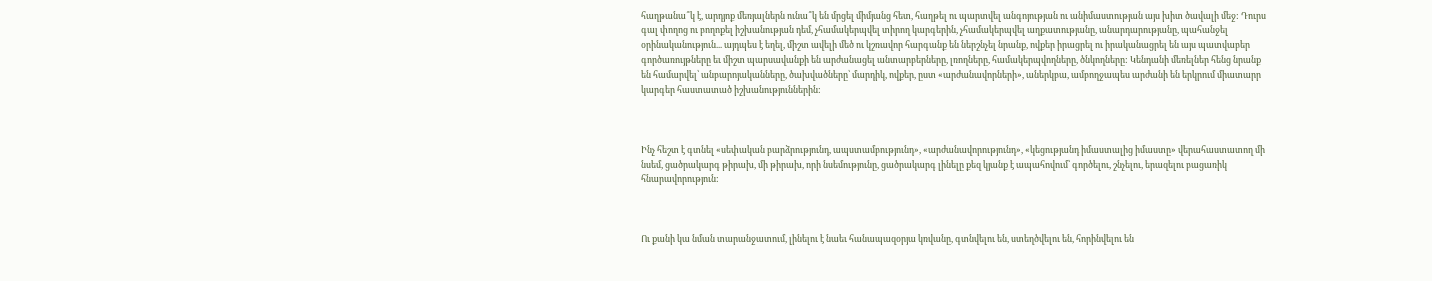հաղթանա՞կ է, արդյոք մեռյալներն ունա՞կ են մրցել միմյանց հետ, հաղթել ու պարտվել անգոյության ու անիմաստության այս խիտ ծավալի մեջ: Դուրս գալ փողոց ու բողոքել իշխանության դեմ, չհամակերպվել տիրող կարգերին, չհամակերպվել աղքատությանը, անարդարությանը, պահանջել օրինականություն... այդպես է եղել, միշտ ավելի մեծ ու կշռավոր հարգանք են ներշնչել նրանք, ովքեր իրացրել ու իրականացրել են այս պատվաբեր գործառույթները եւ միշտ պարսավանքի են արժանացել անտարբերները, լռողները, համակերպվողները, ծնկողները: Կենդանի մեռելներ հենց նրանք են համարվել՝ անբարոյականները, ծախվածները՝ մարդիկ, ովքեր, ըստ «արժանավորների», աներկբա, ամբողջապես արժանի են երկրում միատարր կարգեր հաստատած իշխանություններին:



Ինչ հեշտ է գտնել «սեփական բարձրությունդ, ապստամբությունդ», «արժանավորությունդ», «կեցությանդ իմաստալից իմաստը» վերահաստատող մի նսեմ, ցածրակարգ թիրախ, մի թիրախ, որի նսեմությունը, ցածրակարգ լինելը քեզ կյանք է ապահովում՝ գործելու, շնչելու, երազելու բացառիկ հնարավորություն:



Ու քանի կա նման տարանջատում, լինելու է նաեւ հանապազօրյա կռվանը, գտնվելու են, ստեղծվելու են, հորինվելու են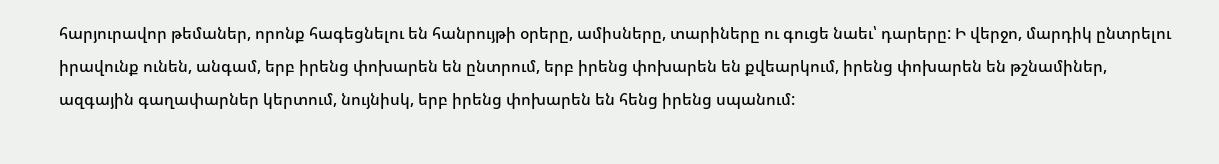հարյուրավոր թեմաներ, որոնք հագեցնելու են հանրույթի օրերը, ամիսները, տարիները ու գուցե նաեւ՝ դարերը: Ի վերջո, մարդիկ ընտրելու իրավունք ունեն, անգամ, երբ իրենց փոխարեն են ընտրում, երբ իրենց փոխարեն են քվեարկում, իրենց փոխարեն են թշնամիներ, ազգային գաղափարներ կերտում, նույնիսկ, երբ իրենց փոխարեն են հենց իրենց սպանում: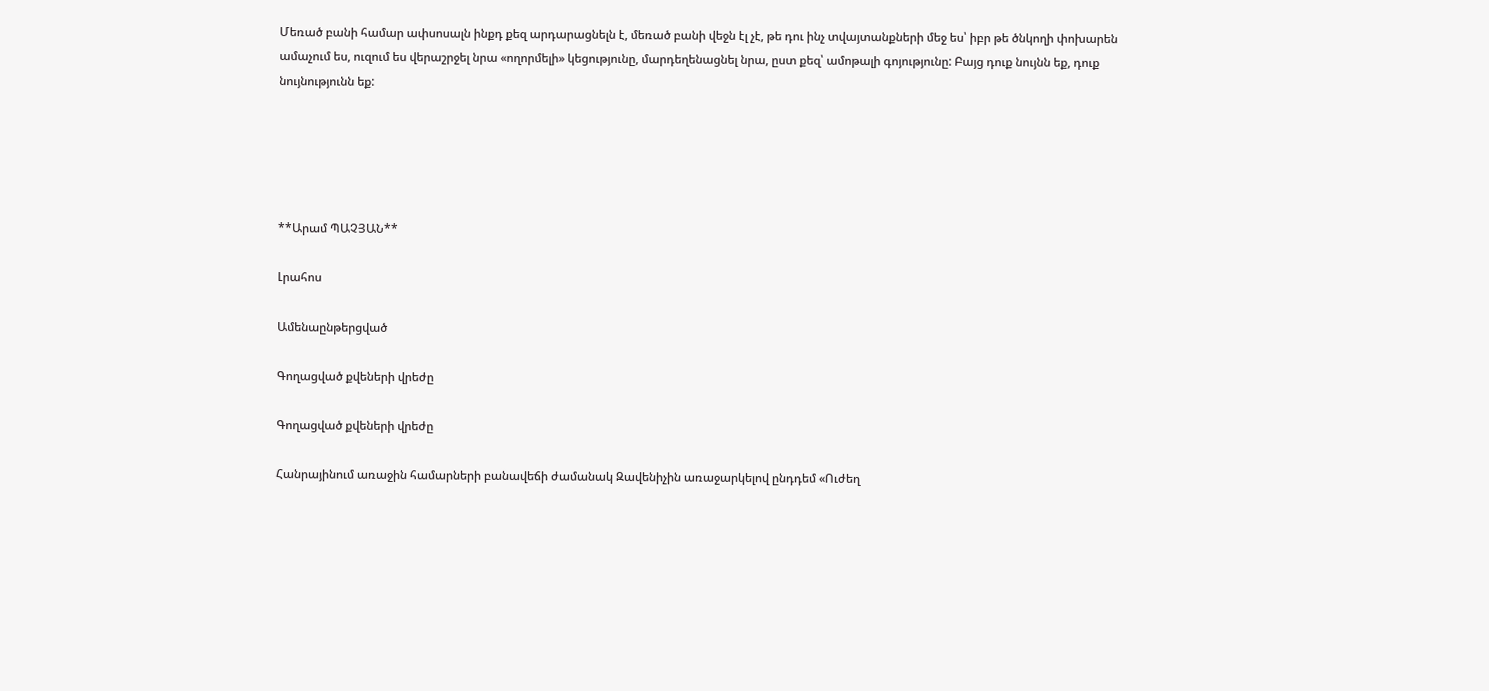Մեռած բանի համար ափսոսալն ինքդ քեզ արդարացնելն է, մեռած բանի վեջն էլ չէ, թե դու ինչ տվայտանքների մեջ ես՝ իբր թե ծնկողի փոխարեն ամաչում ես, ուզում ես վերաշրջել նրա «ողորմելի» կեցությունը, մարդեղենացնել նրա, ըստ քեզ՝ ամոթալի գոյությունը: Բայց դուք նույնն եք, դուք նույնությունն եք:





**Արամ ՊԱՉՅԱՆ**

Լրահոս

Ամենաընթերցված

Գողացված քվեների վրեժը

Գողացված քվեների վրեժը

Հանրայինում առաջին համարների բանավեճի ժամանակ Զավենիչին առաջարկելով ընդդեմ «Ուժեղ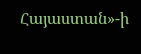Հայաստան»-ի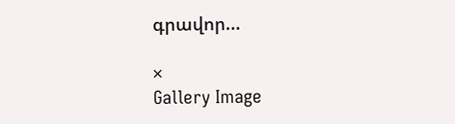գրավոր...

×
Gallery Image